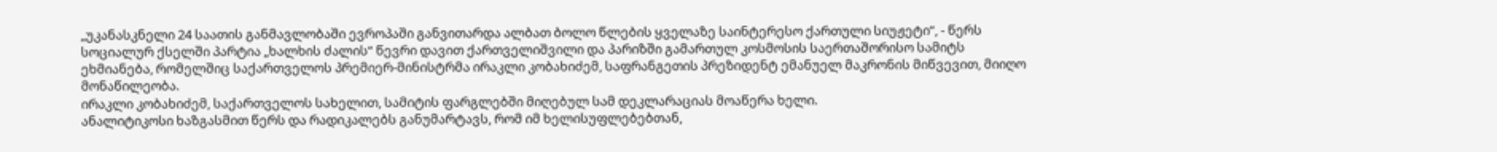„უკანასკნელი 24 საათის განმავლობაში ევროპაში განვითარდა ალბათ ბოლო წლების ყველაზე საინტერესო ქართული სიუჟეტი“, - წერს სოციალურ ქსელში პარტია „ხალხის ძალის“ წევრი დავით ქართველიშვილი და პარიზში გამართულ კოსმოსის საერთაშორისო სამიტს ეხმიანება, რომელშიც საქართველოს პრემიერ-მინისტრმა ირაკლი კობახიძემ, საფრანგეთის პრეზიდენტ ემანუელ მაკრონის მიწვევით, მიიღო მონაწილეობა.
ირაკლი კობახიძემ, საქართველოს სახელით, სამიტის ფარგლებში მიღებულ სამ დეკლარაციას მოაწერა ხელი.
ანალიტიკოსი ხაზგასმით წერს და რადიკალებს განუმარტავს, რომ იმ ხელისუფლებებთან,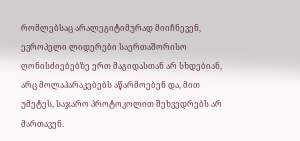რომლებსაც არალეგიტიმურად მიიჩნევენ, ევროპელი ლიდერები საერთაშორისო ღონისძიებებზე ერთ მაგიდასთან არ სხდებიან, არც მოლაპარაკებებს აწარმოებენ და, მით უმეტეს, საჯარო პროტოკოლით შეხვედრებს არ მართავენ.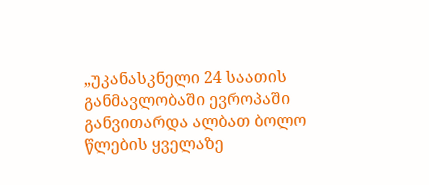„უკანასკნელი 24 საათის განმავლობაში ევროპაში განვითარდა ალბათ ბოლო წლების ყველაზე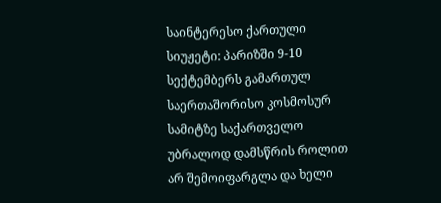საინტერესო ქართული სიუჟეტი: პარიზში 9-10 სექტემბერს გამართულ საერთაშორისო კოსმოსურ სამიტზე საქართველო უბრალოდ დამსწრის როლით არ შემოიფარგლა და ხელი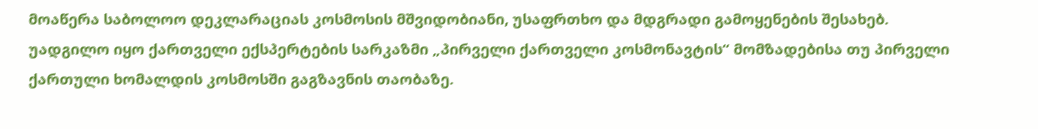მოაწერა საბოლოო დეკლარაციას კოსმოსის მშვიდობიანი, უსაფრთხო და მდგრადი გამოყენების შესახებ.
უადგილო იყო ქართველი ექსპერტების სარკაზმი „პირველი ქართველი კოსმონავტის“ მომზადებისა თუ პირველი ქართული ხომალდის კოსმოსში გაგზავნის თაობაზე.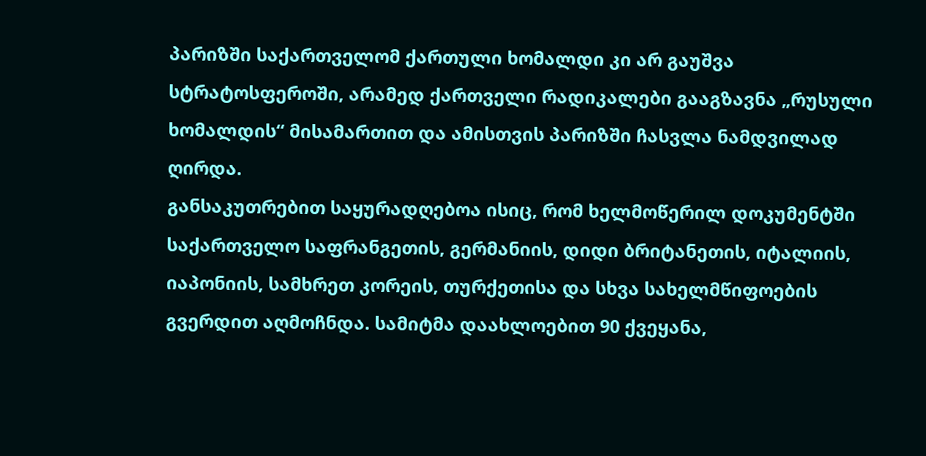პარიზში საქართველომ ქართული ხომალდი კი არ გაუშვა სტრატოსფეროში, არამედ ქართველი რადიკალები გააგზავნა „რუსული ხომალდის“ მისამართით და ამისთვის პარიზში ჩასვლა ნამდვილად ღირდა.
განსაკუთრებით საყურადღებოა ისიც, რომ ხელმოწერილ დოკუმენტში საქართველო საფრანგეთის, გერმანიის, დიდი ბრიტანეთის, იტალიის, იაპონიის, სამხრეთ კორეის, თურქეთისა და სხვა სახელმწიფოების გვერდით აღმოჩნდა. სამიტმა დაახლოებით 90 ქვეყანა,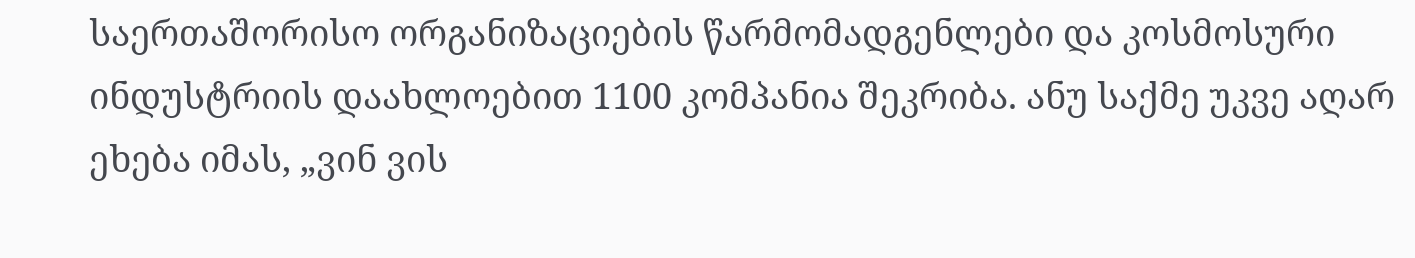საერთაშორისო ორგანიზაციების წარმომადგენლები და კოსმოსური ინდუსტრიის დაახლოებით 1100 კომპანია შეკრიბა. ანუ საქმე უკვე აღარ ეხება იმას, „ვინ ვის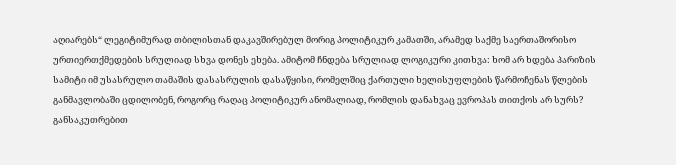აღიარებს“ ლეგიტიმურად თბილისთან დაკავშირებულ მორიგ პოლიტიკურ კამათში, არამედ საქმე საერთაშორისო ურთიერთქმედების სრულიად სხვა დონეს ეხება. ამიტომ ჩნდება სრულიად ლოგიკური კითხვა: ხომ არ ხდება პარიზის სამიტი იმ უსასრულო თამაშის დასასრულის დასაწყისი, რომელშიც ქართული ხელისუფლების წარმოჩენას წლების განმავლობაში ცდილობენ, როგორც რაღაც პოლიტიკურ ანომალიად, რომლის დანახვაც ევროპას თითქოს არ სურს? განსაკუთრებით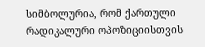სიმბოლურია, რომ ქართული რადიკალური ოპოზიციისთვის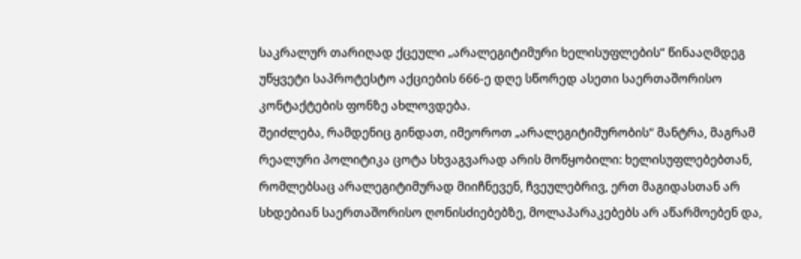საკრალურ თარიღად ქცეული „არალეგიტიმური ხელისუფლების“ წინააღმდეგ უწყვეტი საპროტესტო აქციების 666-ე დღე სწორედ ასეთი საერთაშორისო კონტაქტების ფონზე ახლოვდება.
შეიძლება, რამდენიც გინდათ, იმეოროთ „არალეგიტიმურობის“ მანტრა, მაგრამ რეალური პოლიტიკა ცოტა სხვაგვარად არის მოწყობილი: ხელისუფლებებთან, რომლებსაც არალეგიტიმურად მიიჩნევენ, ჩვეულებრივ, ერთ მაგიდასთან არ სხდებიან საერთაშორისო ღონისძიებებზე, მოლაპარაკებებს არ აწარმოებენ და,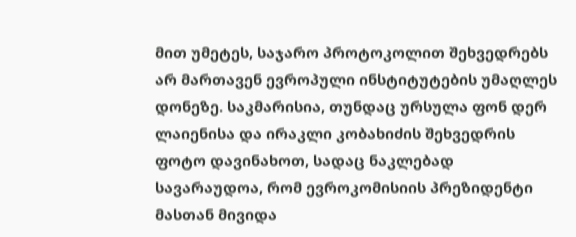მით უმეტეს, საჯარო პროტოკოლით შეხვედრებს არ მართავენ ევროპული ინსტიტუტების უმაღლეს დონეზე. საკმარისია, თუნდაც ურსულა ფონ დერ ლაიენისა და ირაკლი კობახიძის შეხვედრის ფოტო დავინახოთ, სადაც ნაკლებად სავარაუდოა, რომ ევროკომისიის პრეზიდენტი მასთან მივიდა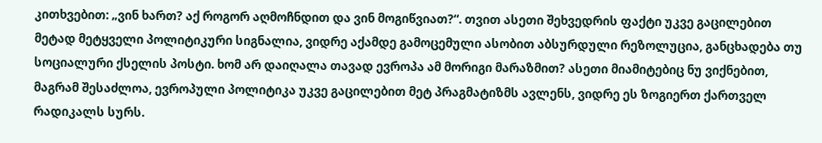კითხვებით: „ვინ ხართ? აქ როგორ აღმოჩნდით და ვინ მოგიწვიათ?“. თვით ასეთი შეხვედრის ფაქტი უკვე გაცილებით მეტად მეტყველი პოლიტიკური სიგნალია, ვიდრე აქამდე გამოცემული ასობით აბსურდული რეზოლუცია, განცხადება თუ სოციალური ქსელის პოსტი. ხომ არ დაიღალა თავად ევროპა ამ მორიგი მარაზმით? ასეთი მიამიტებიც ნუ ვიქნებით, მაგრამ შესაძლოა, ევროპული პოლიტიკა უკვე გაცილებით მეტ პრაგმატიზმს ავლენს, ვიდრე ეს ზოგიერთ ქართველ რადიკალს სურს.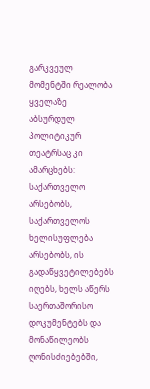გარკვეულ მომენტში რეალობა ყველაზე აბსურდულ პოლიტიკურ თეატრსაც კი ამარცხებს: საქართველო არსებობს, საქართველოს ხელისუფლება არსებობს, ის გადაწყვეტილებებს იღებს, ხელს აწერს საერთაშორისო დოკუმენტებს და მონაწილეობს ღონისძიებებში,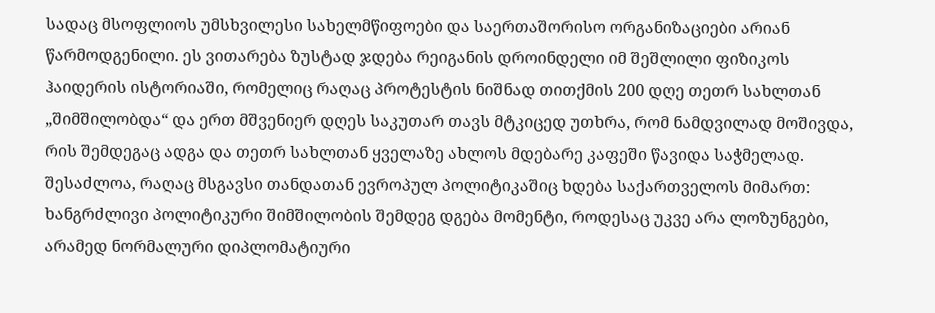სადაც მსოფლიოს უმსხვილესი სახელმწიფოები და საერთაშორისო ორგანიზაციები არიან წარმოდგენილი. ეს ვითარება ზუსტად ჯდება რეიგანის დროინდელი იმ შეშლილი ფიზიკოს ჰაიდერის ისტორიაში, რომელიც რაღაც პროტესტის ნიშნად თითქმის 200 დღე თეთრ სახლთან „შიმშილობდა“ და ერთ მშვენიერ დღეს საკუთარ თავს მტკიცედ უთხრა, რომ ნამდვილად მოშივდა, რის შემდეგაც ადგა და თეთრ სახლთან ყველაზე ახლოს მდებარე კაფეში წავიდა საჭმელად. შესაძლოა, რაღაც მსგავსი თანდათან ევროპულ პოლიტიკაშიც ხდება საქართველოს მიმართ: ხანგრძლივი პოლიტიკური შიმშილობის შემდეგ დგება მომენტი, როდესაც უკვე არა ლოზუნგები, არამედ ნორმალური დიპლომატიური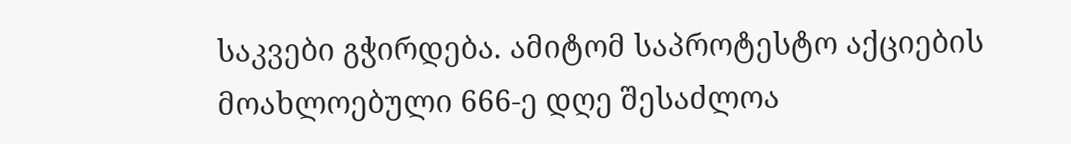საკვები გჭირდება. ამიტომ საპროტესტო აქციების მოახლოებული 666-ე დღე შესაძლოა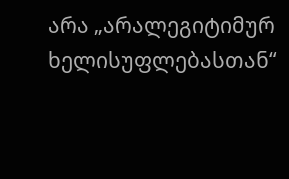არა „არალეგიტიმურ ხელისუფლებასთან“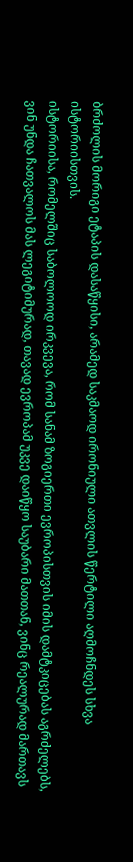ბრძოლის მორიგი ეტაპის დასაწყისი, არამედ საკმაოდ ირონიული ათვლის წერტილი აღმოჩნდეს სხვა ისტორიისთვის.
ისტორიისა, რომელშიც საბოლოოდ ირკვევა, რომ სანამ ზოგიერთი ევროპისთვის იმის დამტკიცებას აგრძელებს, ვინ უნდა ჩათვალოს მას ლეგიტიმურად, თავად ევროპამ უკვე დაიწყო საუბარი მათთან, ვინც რეალურად მართავს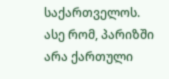საქართველოს. ასე რომ, პარიზში არა ქართული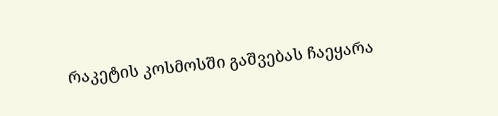რაკეტის კოსმოსში გაშვებას ჩაეყარა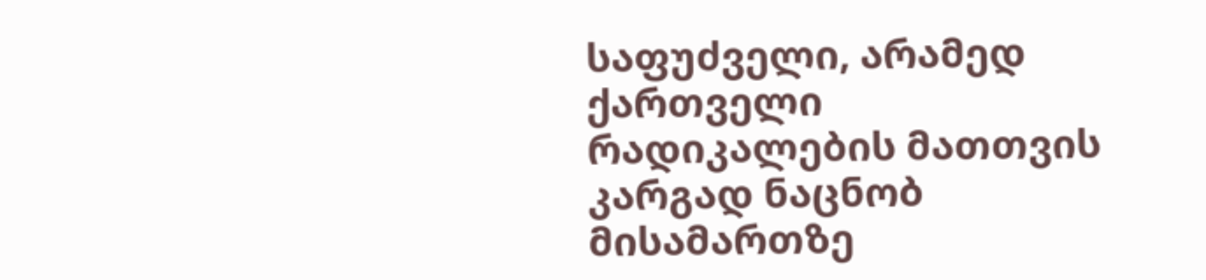საფუძველი, არამედ ქართველი რადიკალების მათთვის კარგად ნაცნობ მისამართზე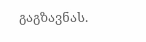გაგზავნას.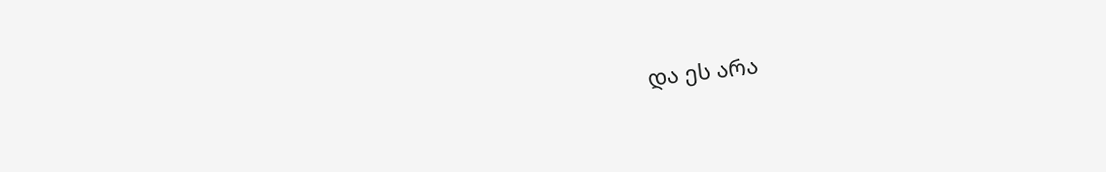და ეს არა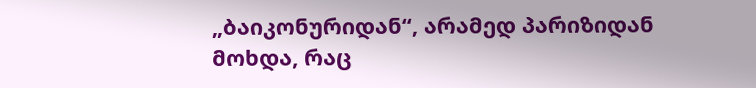„ბაიკონურიდან“, არამედ პარიზიდან მოხდა, რაც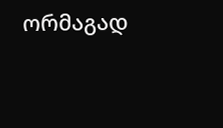ორმაგად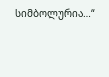სიმბოლურია…“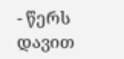- წერს დავით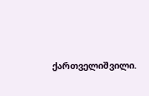ქართველიშვილი.